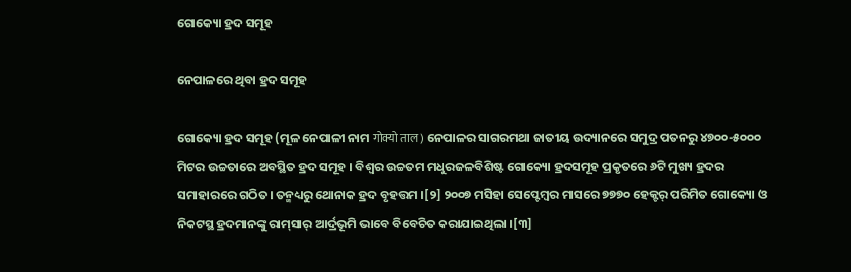ଗୋକ୍ୟୋ ହ୍ରଦ ସମୂହ

ନେପାଳରେ ଥିବା ହ୍ରଦ ସମୂହ

ଗୋକ୍ୟୋ ହ୍ରଦ ସମୂହ (ମୂଳ ନେପାଳୀ ନାମ गोक्यो ताल) ନେପାଳର ସାଗରମଥା ଜାତୀୟ ଉଦ୍ୟାନରେ ସମୁଦ୍ର ପତନରୁ ୪୭୦୦-୫୦୦୦ ମିଟର ଉଚ୍ଚତାରେ ଅବସ୍ଥିତ ହ୍ରଦ ସମୂହ । ବିଶ୍ୱର ଉଚ୍ଚତମ ମଧୁରଜଳବିଶିଷ୍ଟ ଗୋକ୍ୟୋ ହ୍ରଦସମୂହ ପ୍ରକୃତରେ ୬ଟି ମୁଖ୍ୟ ହ୍ରଦର ସମାହାରରେ ଗଠିତ । ତନ୍ମଧ୍ୟରୁ ଥୋନାକ ହ୍ରଦ ବୃହତ୍ତମ ।[୨] ୨୦୦୭ ମସିହା ସେପ୍ଟେମ୍ବର ମାସରେ ୭୭୭୦ ହେକ୍ଟର୍ ପରିମିତ ଗୋକ୍ୟୋ ଓ ନିକଟସ୍ଥ ହ୍ରଦମାନଙ୍କୁ ରାମ୍‍ସାର୍ ଆର୍ଦ୍ରଭୂମି ଭାବେ ବିବେଚିତ କରାଯାଇଥିଲା ।[୩]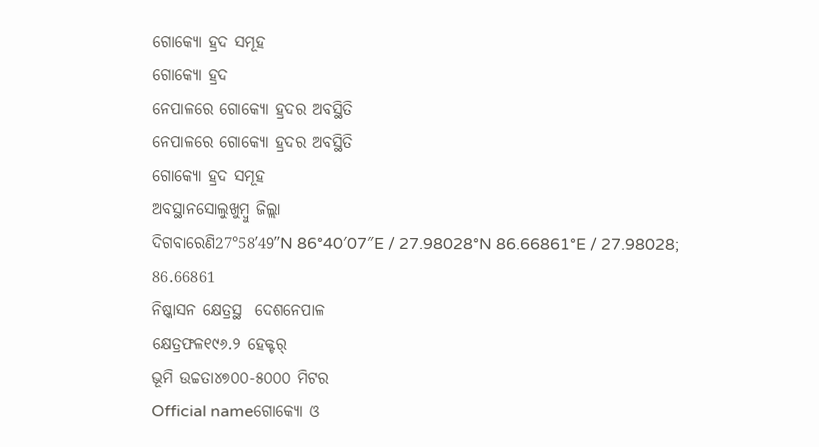ଗୋକ୍ୟୋ ହ୍ରଦ ସମୂହ
ଗୋକ୍ୟୋ ହ୍ରଦ
ନେପାଳରେ ଗୋକ୍ୟୋ ହ୍ରଦର ଅବସ୍ଥିତି
ନେପାଳରେ ଗୋକ୍ୟୋ ହ୍ରଦର ଅବସ୍ଥିତି
ଗୋକ୍ୟୋ ହ୍ରଦ ସମୂହ
ଅବସ୍ଥାନସୋଲୁଖୁମ୍ବୁ ଜିଲ୍ଲା
ଦିଗବାରେଣି27°58′49″N 86°40′07″E / 27.98028°N 86.66861°E / 27.98028; 86.66861
ନିଷ୍କାସନ କ୍ଷେତ୍ରସ୍ଥ  ଦେଶନେପାଳ
କ୍ଷେତ୍ରଫଳ୧୯୬.୨ ହେକ୍ଟର୍
ଭୂମି ଉଚ୍ଚତା୪୭୦୦-୫୦୦୦ ମିଟର
Official nameଗୋକ୍ୟୋ ଓ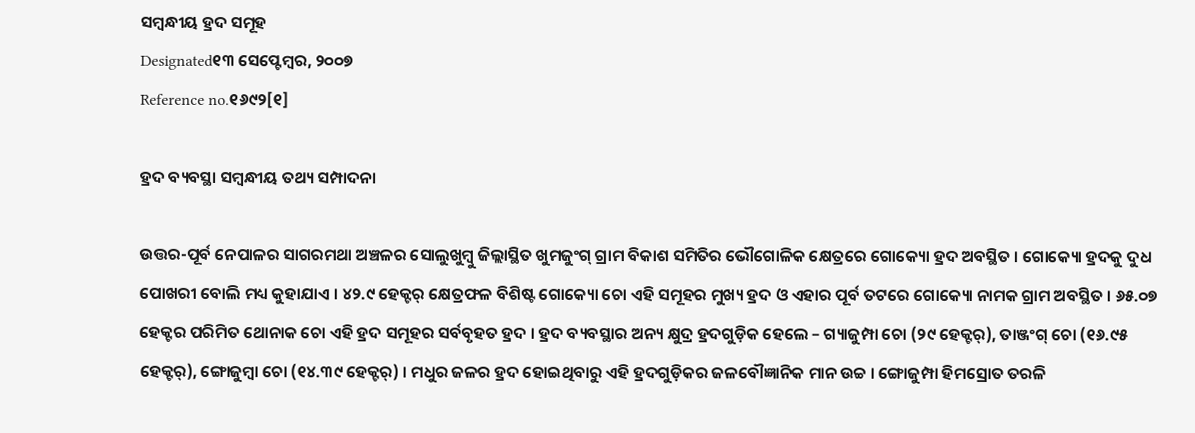ସମ୍ବନ୍ଧୀୟ ହ୍ରଦ ସମୂହ
Designated୧୩ ସେପ୍ଟେମ୍ବର, ୨୦୦୭
Reference no.୧୬୯୨[୧]

ହ୍ରଦ ବ୍ୟବସ୍ଥା ସମ୍ବନ୍ଧୀୟ ତଥ୍ୟ ସମ୍ପାଦନା

ଉତ୍ତର-ପୂର୍ବ ନେପାଳର ସାଗରମଥା ଅଞ୍ଚଳର ସୋଲୁଖୁମ୍ବୁ ଜିଲ୍ଲାସ୍ଥିତ ଖୁମଜୁଂଗ୍ ଗ୍ରାମ ବିକାଶ ସମିତିର ଭୌଗୋଳିକ କ୍ଷେତ୍ରରେ ଗୋକ୍ୟୋ ହ୍ରଦ ଅବସ୍ଥିତ । ଗୋକ୍ୟୋ ହ୍ରଦକୁ ଦୁଧ ପୋଖରୀ ବୋଲି ମଧ୍ୟ କୁହାଯାଏ । ୪୨.୯ ହେକ୍ଟର୍ କ୍ଷେତ୍ରଫଳ ବିଶିଷ୍ଟ ଗୋକ୍ୟୋ ଚୋ ଏହି ସମୂହର ମୁଖ୍ୟ ହ୍ରଦ ଓ ଏହାର ପୂର୍ବ ତଟରେ ଗୋକ୍ୟୋ ନାମକ ଗ୍ରାମ ଅବସ୍ଥିତ । ୬୫.୦୭ ହେକ୍ଟର ପରିମିତ ଥୋନାକ ଚୋ ଏହି ହ୍ରଦ ସମୂହର ସର୍ବବୃହତ ହ୍ରଦ । ହ୍ରଦ ବ୍ୟବସ୍ଥାର ଅନ୍ୟ କ୍ଷୁଦ୍ର ହ୍ରଦଗୁଡ଼ିକ ହେଲେ – ଗ୍ୟାଜୁମ୍ପା ଚୋ (୨୯ ହେକ୍ଟର୍), ତାଞ୍ଜଂଗ୍ ଚୋ (୧୬.୯୫ ହେକ୍ଟର୍), ଙ୍ଗୋଜୁମ୍ବା ଚୋ (୧୪.୩୯ ହେକ୍ଟର୍) । ମଧୁର ଜଳର ହ୍ରଦ ହୋଇଥିବାରୁ ଏହି ହ୍ରଦଗୁଡ଼ିକର ଜଳବୌଜ୍ଞାନିକ ମାନ ଉଚ୍ଚ । ଙ୍ଗୋଜୁମ୍ପା ହିମସ୍ରୋତ ତରଳି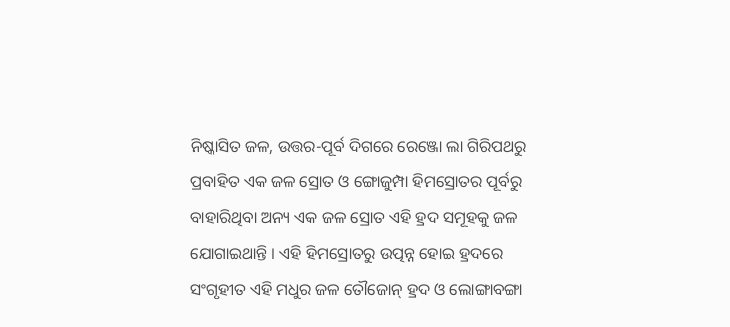ନିଷ୍କାସିତ ଜଳ, ଉତ୍ତର-ପୂର୍ବ ଦିଗରେ ରେଞ୍ଜୋ ଲା ଗିରିପଥରୁ ପ୍ରବାହିତ ଏକ ଜଳ ସ୍ରୋତ ଓ ଙ୍ଗୋଜୁମ୍ପା ହିମସ୍ରୋତର ପୂର୍ବରୁ ବାହାରିଥିବା ଅନ୍ୟ ଏକ ଜଳ ସ୍ରୋତ ଏହି ହ୍ରଦ ସମୂହକୁ ଜଳ ଯୋଗାଇଥାନ୍ତି । ଏହି ହିମସ୍ରୋତରୁ ଉତ୍ପନ୍ନ ହୋଇ ହ୍ରଦରେ ସଂଗୃହୀତ ଏହି ମଧୁର ଜଳ ତୌଜୋନ୍ ହ୍ରଦ ଓ ଲୋଙ୍ଗାବଙ୍ଗା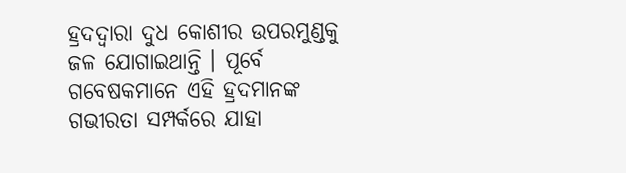ହ୍ରଦଦ୍ୱାରା ଦୁଧ କୋଶୀର ଉପରମୁଣ୍ଡକୁ ଜଳ ଯୋଗାଇଥାନ୍ତି । ପୂର୍ବେ ଗବେଷକମାନେ ଏହି ହ୍ରଦମାନଙ୍କ ଗଭୀରତା ସମ୍ପର୍କରେ ଯାହା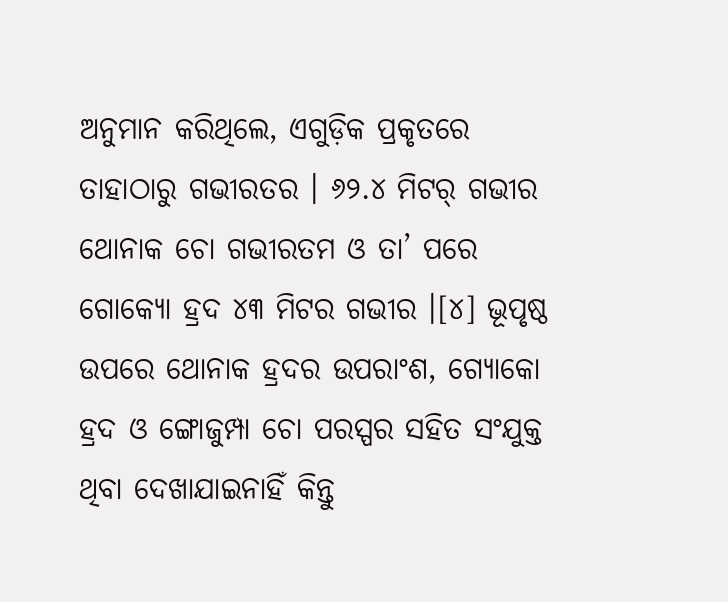ଅନୁମାନ କରିଥିଲେ, ଏଗୁଡ଼ିକ ପ୍ରକୃତରେ ତାହାଠାରୁ ଗଭୀରତର । ୬୨.୪ ମିଟର୍ ଗଭୀର ଥୋନାକ ଚୋ ଗଭୀରତମ ଓ ତା’ ପରେ ଗୋକ୍ୟୋ ହ୍ରଦ ୪୩ ମିଟର ଗଭୀର ।[୪] ଭୂପୃଷ୍ଠ ଉପରେ ଥୋନାକ ହ୍ରଦର ଉପରାଂଶ, ଗ୍ୟୋକୋ ହ୍ରଦ ଓ ଙ୍ଗୋଜୁମ୍ପା ଚୋ ପରସ୍ପର ସହିତ ସଂଯୁକ୍ତ ଥିବା ଦେଖାଯାଇନାହିଁ କିନ୍ତୁ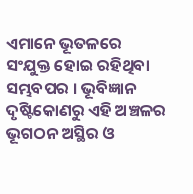ଏମାନେ ଭୂତଳରେ ସଂଯୁକ୍ତ ହୋଇ ରହିଥିବା ସମ୍ଭବପର । ଭୂବିଜ୍ଞାନ ଦୃଷ୍ଟିକୋଣରୁ ଏହି ଅଞ୍ଚଳର ଭୂଗଠନ ଅସ୍ଥିର ଓ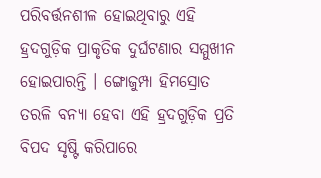ପରିବର୍ତ୍ତନଶୀଳ ହୋଇଥିବାରୁ ଏହି ହ୍ରଦଗୁଡ଼ିକ ପ୍ରାକୃତିକ ଦୁର୍ଘଟଣାର ସମ୍ମୁଖୀନ ହୋଇପାରନ୍ତି । ଙ୍ଗୋଜୁମ୍ପା ହିମସ୍ରୋତ ତରଳି ବନ୍ୟା ହେବା ଏହି ହ୍ରଦଗୁଡ଼ିକ ପ୍ରତି ବିପଦ ସୃଷ୍ଟି କରିପାରେ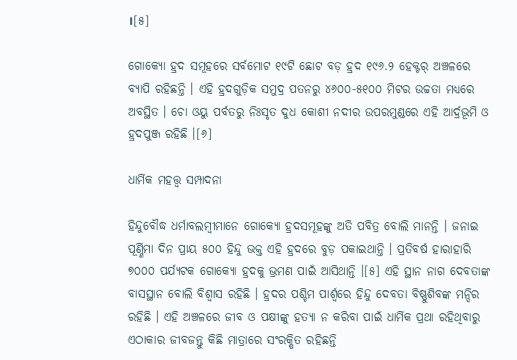।[୫]

ଗୋକ୍ୟୋ ହ୍ରଦ ସମୂହରେ ସର୍ବମୋଟ ୧୯ଟି ଛୋଟ ବଡ଼ ହ୍ରଦ ୧୯୬.୨ ହେକ୍ଟର୍ ଅଞ୍ଚଳରେ ବ୍ୟାପି ରହିଛନ୍ତି । ଏହି ହ୍ରଦଗୁଡ଼ିକ ସମୁଦ୍ର ପତନରୁ ୪୬୦୦-୫୧୦୦ ମିଟର ଉଚ୍ଚତା ମଧ୍ୟରେ ଅବସ୍ଥିତ । ଚୋ ଓୟୁ ପର୍ବତରୁ ନିଃସୃତ ଦୁଧ କୋଶୀ ନଦୀର ଉପରମୁଣ୍ଡରେ ଏହି ଆର୍ଦ୍ରଭୂମି ଓ ହ୍ରଦପୁଞ୍ଜ ରହିଛି ।[୬]

ଧାର୍ମିକ ମହତ୍ତ୍ୱ ସମ୍ପାଦନା

ହିନ୍ଦୁବୌଦ୍ଧ ଧର୍ମାବଲମ୍ବୀମାନେ ଗୋକ୍ୟୋ ହ୍ରଦସମୂହଙ୍କୁ ଅତି ପବିତ୍ର ବୋଲି ମାନନ୍ତି । ଜନାଇ ପୂର୍ଣ୍ଣିମା ଦିନ ପ୍ରାୟ ୫୦୦ ହିନ୍ଦୁ ଭକ୍ତ ଏହି ହ୍ରଦରେ ବୁଡ଼ ପକାଇଥାନ୍ତି । ପ୍ରତିବର୍ଷ ହାରାହାରି ୭୦୦୦ ପର୍ଯ୍ୟଟକ ଗୋକ୍ୟୋ ହ୍ରଦକୁ ଭ୍ରମଣ ପାଇଁ ଆସିଥାନ୍ତି ।[୫] ଏହି ସ୍ଥାନ ନାଗ ଦେବତାଙ୍କ ବାସସ୍ଥାନ ବୋଲି ବିଶ୍ୱାସ ରହିଛି । ହ୍ରଦର ପଶ୍ଚିମ ପାର୍ଶ୍ୱରେ ହିନ୍ଦୁ ଦେବତା ବିଷ୍ଣୁଶିବଙ୍କ ମନ୍ଦିର ରହିଛି । ଏହି ଅଞ୍ଚଳରେ ଜୀବ ଓ ପକ୍ଷୀଙ୍କୁ ହତ୍ୟା ନ କରିବା ପାଇଁ ଧାର୍ମିକ ପ୍ରଥା ରହିଥିବାରୁ ଏଠାକାର ଜୀବଜନ୍ତୁ କିଛି ମାତ୍ରାରେ ସଂରକ୍ଷିତ ରହିଛନ୍ତି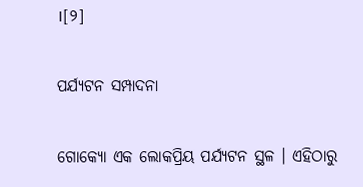।[୨]

ପର୍ଯ୍ୟଟନ ସମ୍ପାଦନା

ଗୋକ୍ୟୋ ଏକ ଲୋକପ୍ରିୟ ପର୍ଯ୍ୟଟନ ସ୍ଥଳ । ଏହିଠାରୁ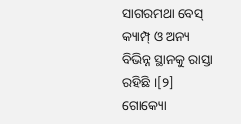ସାଗରମଥା ବେସ୍ କ୍ୟାମ୍ପ୍ ଓ ଅନ୍ୟ ବିଭିନ୍ନ ସ୍ଥାନକୁ ରାସ୍ତା ରହିଛି ।[୨] ଗୋକ୍ୟୋ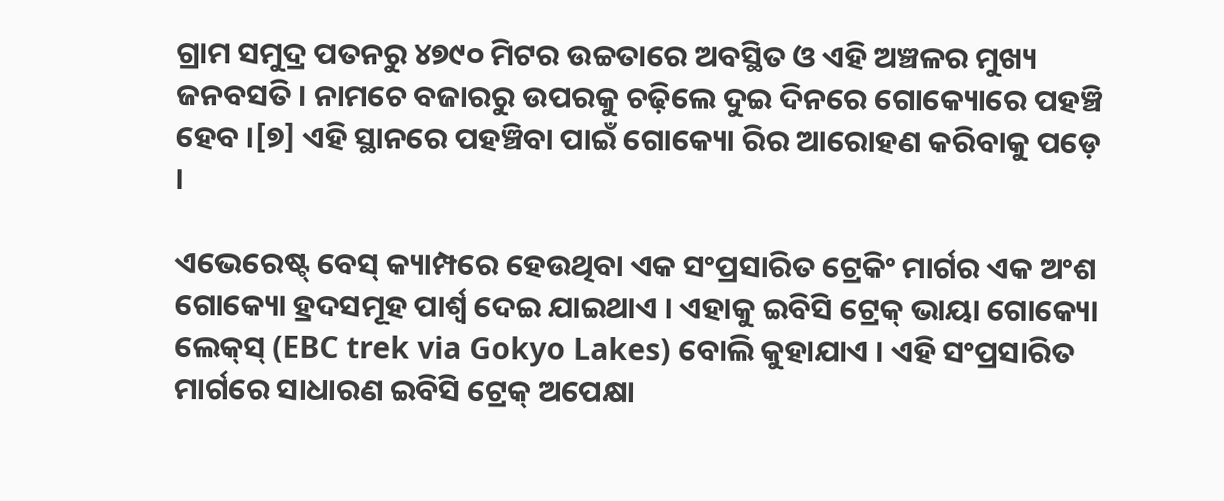ଗ୍ରାମ ସମୁଦ୍ର ପତନରୁ ୪୭୯୦ ମିଟର ଉଚ୍ଚତାରେ ଅବସ୍ଥିତ ଓ ଏହି ଅଞ୍ଚଳର ମୁଖ୍ୟ ଜନବସତି । ନାମଚେ ବଜାରରୁ ଉପରକୁ ଚଢ଼ିଲେ ଦୁଇ ଦିନରେ ଗୋକ୍ୟୋରେ ପହଞ୍ଚି ହେବ ।[୭] ଏହି ସ୍ଥାନରେ ପହଞ୍ଚିବା ପାଇଁ ଗୋକ୍ୟୋ ରିର ଆରୋହଣ କରିବାକୁ ପଡ଼େ ।

ଏଭେରେଷ୍ଟ୍ ବେସ୍ କ୍ୟାମ୍ପରେ ହେଉଥିବା ଏକ ସଂପ୍ରସାରିତ ଟ୍ରେକିଂ ମାର୍ଗର ଏକ ଅଂଶ ଗୋକ୍ୟୋ ହ୍ରଦସମୂହ ପାର୍ଶ୍ୱ ଦେଇ ଯାଇଥାଏ । ଏହାକୁ ଇବିସି ଟ୍ରେକ୍ ଭାୟା ଗୋକ୍ୟୋ ଲେକ୍‍ସ୍ (EBC trek via Gokyo Lakes) ବୋଲି କୁହାଯାଏ । ଏହି ସଂପ୍ରସାରିତ ମାର୍ଗରେ ସାଧାରଣ ଇବିସି ଟ୍ରେକ୍ ଅପେକ୍ଷା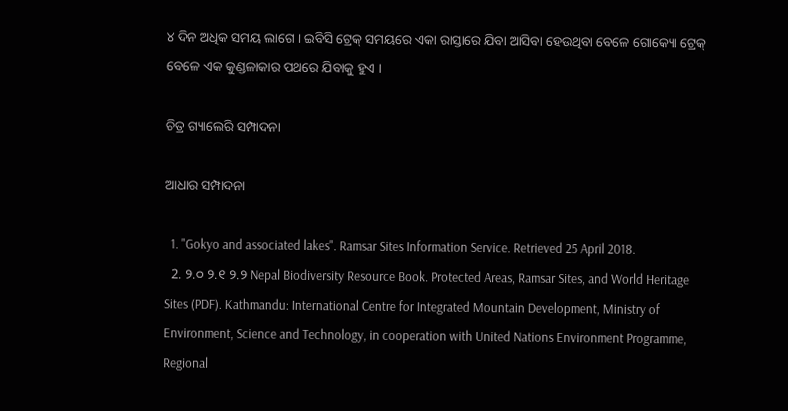୪ ଦିନ ଅଧିକ ସମୟ ଲାଗେ । ଇବିସି ଟ୍ରେକ୍ ସମୟରେ ଏକା ରାସ୍ତାରେ ଯିବା ଆସିବା ହେଉଥିବା ବେଳେ ଗୋକ୍ୟୋ ଟ୍ରେକ୍‍ ବେଳେ ଏକ କୁଣ୍ଡଳାକାର ପଥରେ ଯିବାକୁ ହୁଏ ।

ଚିତ୍ର ଗ୍ୟାଲେରି ସମ୍ପାଦନା

ଆଧାର ସମ୍ପାଦନା

  1. "Gokyo and associated lakes". Ramsar Sites Information Service. Retrieved 25 April 2018.
  2. ୨.୦ ୨.୧ ୨.୨ Nepal Biodiversity Resource Book. Protected Areas, Ramsar Sites, and World Heritage Sites (PDF). Kathmandu: International Centre for Integrated Mountain Development, Ministry of Environment, Science and Technology, in cooperation with United Nations Environment Programme, Regional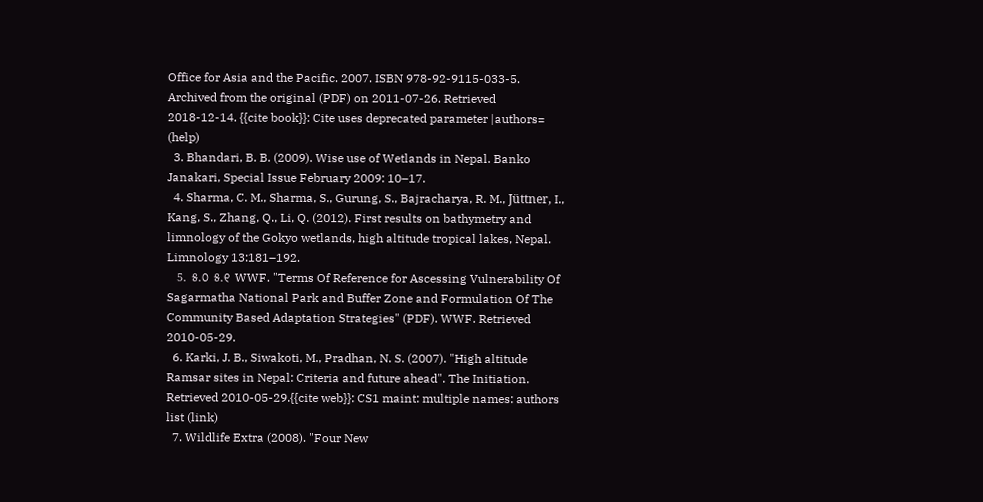Office for Asia and the Pacific. 2007. ISBN 978-92-9115-033-5. Archived from the original (PDF) on 2011-07-26. Retrieved 2018-12-14. {{cite book}}: Cite uses deprecated parameter |authors= (help)
  3. Bhandari, B. B. (2009). Wise use of Wetlands in Nepal. Banko Janakari, Special Issue February 2009: 10–17.
  4. Sharma, C. M., Sharma, S., Gurung, S., Bajracharya, R. M., Jüttner, I., Kang, S., Zhang, Q., Li, Q. (2012). First results on bathymetry and limnology of the Gokyo wetlands, high altitude tropical lakes, Nepal. Limnology 13:181–192.
  5. ୫.୦ ୫.୧ WWF. "Terms Of Reference for Ascessing Vulnerability Of Sagarmatha National Park and Buffer Zone and Formulation Of The Community Based Adaptation Strategies" (PDF). WWF. Retrieved 2010-05-29.
  6. Karki, J. B., Siwakoti, M., Pradhan, N. S. (2007). "High altitude Ramsar sites in Nepal: Criteria and future ahead". The Initiation. Retrieved 2010-05-29.{{cite web}}: CS1 maint: multiple names: authors list (link)
  7. Wildlife Extra (2008). "Four New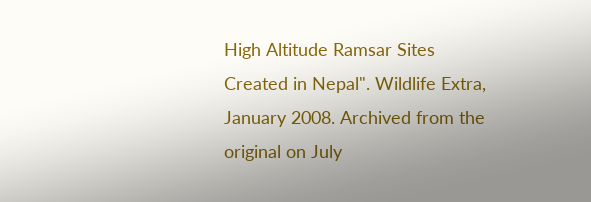High Altitude Ramsar Sites Created in Nepal". Wildlife Extra, January 2008. Archived from the original on July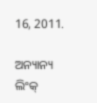16, 2011.

ଅନ୍ୟାନ୍ୟ ଲିଂକ୍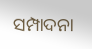ସମ୍ପାଦନା